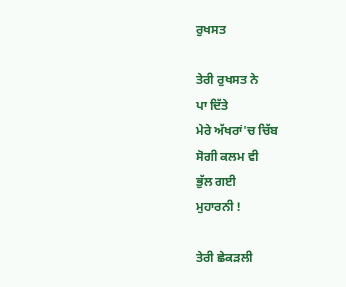ਰੁਖਸਤ

ਤੇਰੀ ਰੁਖਸਤ ਨੇ
ਪਾ ਦਿੱਤੇ
ਮੇਰੇ ਅੱਖਰਾਂ'ਚ ਚਿੱਬ
ਸੋਗੀ ਕਲਮ ਵੀ
ਭੁੱਲ ਗਈ
ਮੁਹਾਰਨੀ !

ਤੇਰੀ ਛੇਕੜਲੀ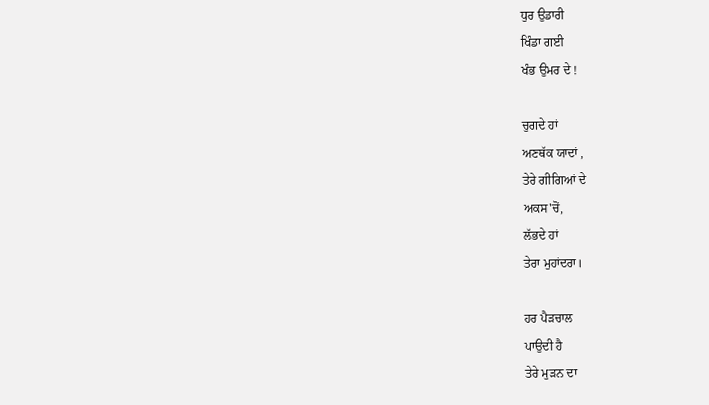ਧੁਰ ਉਡਾਰੀ
ਖਿੰਡਾ ਗਈ
ਖੰਭ ਉਮਰ ਦੇ !

ਚੁਗਦੇ ਹਾਂ
ਅਣਥੱਕ ਯਾਦਾਂ ,
ਤੇਰੇ ਗੀਗਿਆਂ ਦੇ
ਅਕਸ'ਚੋਂ,
ਲੱਭਦੇ ਹਾਂ
ਤੇਰਾ ਮੁਹਾਂਦਰਾ।

ਹਰ ਪੈੜਚਾਲ
ਪਾਉਦੀ ਹੈ
ਤੇਰੇ ਮੁੜਨ ਦਾ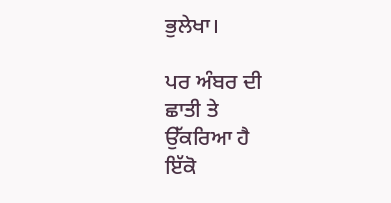ਭੁਲੇਖਾ।

ਪਰ ਅੰਬਰ ਦੀ
ਛਾਤੀ ਤੇ
ਉੱਕਰਿਆ ਹੈ
ਇੱਕੋ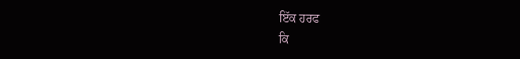ਇੱਕ ਹਰਫ
ਕਿ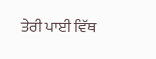ਤੇਰੀ ਪਾਈ ਵਿੱਥ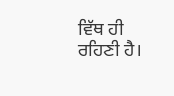ਵਿੱਥ ਹੀ ਰਹਿਣੀ ਹੈ।